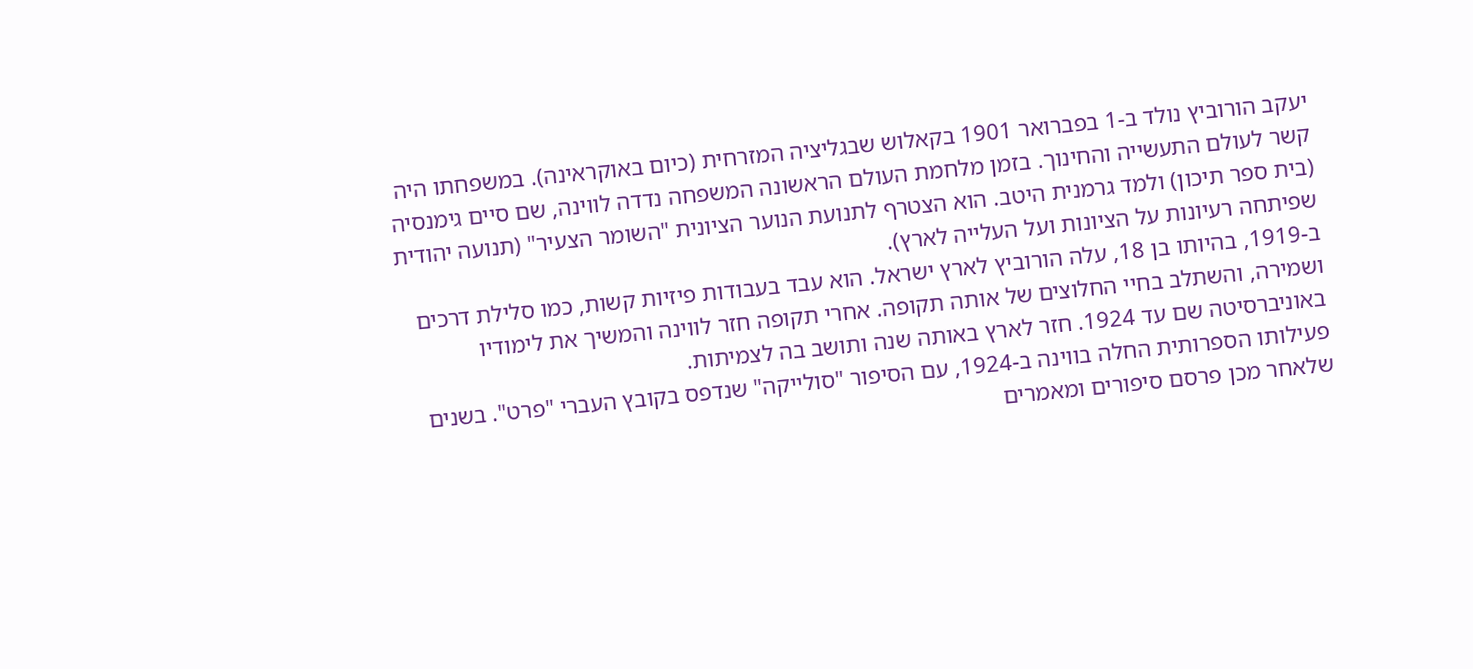יעקב הורוביץ נולד ב-1 בפברואר 1901 בקאלוש שבגליציה המזרחית (כיום באוקראינה). במשפחתו היה קשר לעולם התעשייה והחינוך. בזמן מלחמת העולם הראשונה המשפחה נדדה לווינה, שם סיים גימנסיה (בית ספר תיכון) ולמד גרמנית היטב. הוא הצטרף לתנועת הנוער הציונית "השומר הצעיר" (תנועה יהודית שפיתחה רעיונות על הציונות ועל העלייה לארץ).
ב-1919, בהיותו בן 18, עלה הורוביץ לארץ ישראל. הוא עבד בעבודות פיזיות קשות, כמו סלילת דרכים ושמירה, והשתלב בחיי החלוצים של אותה תקופה. אחרי תקופה חזר לווינה והמשיך את לימודיו באוניברסיטה שם עד 1924. חזר לארץ באותה שנה ותושב בה לצמיתות.
פעילותו הספרותית החלה בווינה ב-1924, עם הסיפור "סולייקה" שנדפס בקובץ העברי "פרט". בשנים שלאחר מכן פרסם סיפורים ומאמרים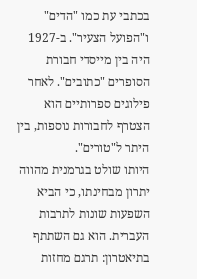בכתבי עת כמו "הדים" ו"הפועל הצעיר". ב-1927 היה בין מייסדי חבורת הסופרים "כתובים". לאחר פילוגים ספרותיים הוא הצטרף לחבורות נוספות, בין היתר ל"טורים".
היותו שולט בגרמנית מהווה יתרון מבחינתו, כי הביא השפעות שונות לתרבות העברית. הוא גם השתתף בתיאטרון: תרגם מחזות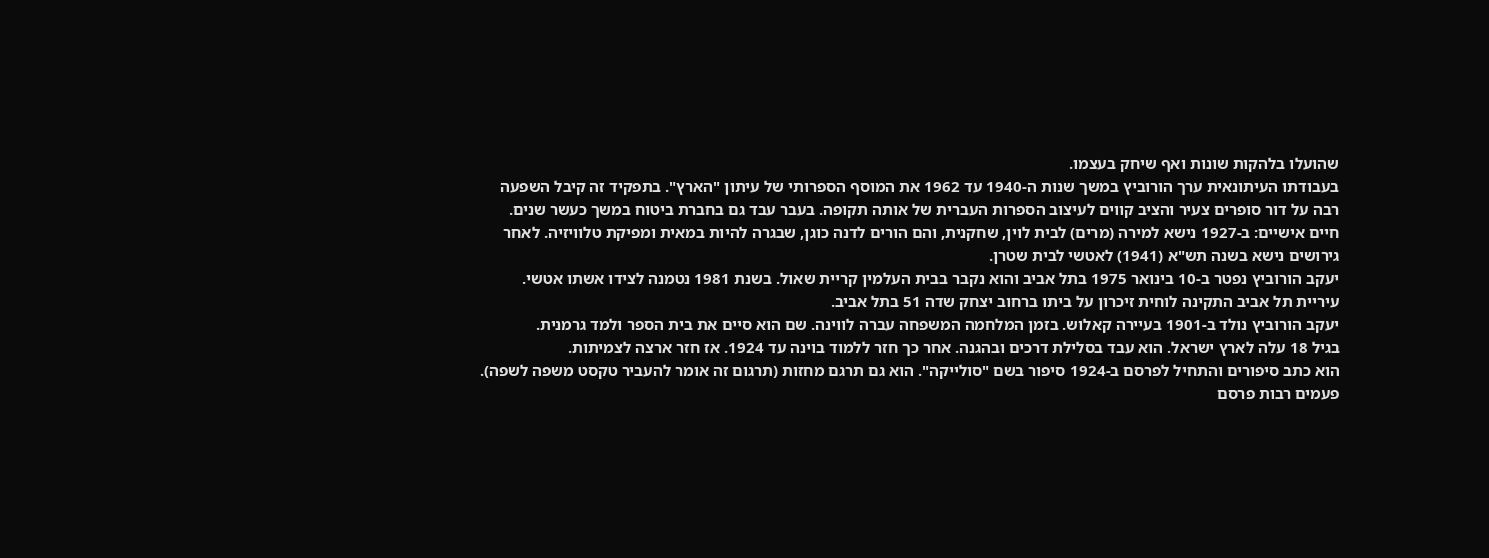שהועלו בלהקות שונות ואף שיחק בעצמו.
בעבודתו העיתונאית ערך הורוביץ במשך שנות ה-1940 עד 1962 את המוסף הספרותי של עיתון "הארץ". בתפקיד זה קיבל השפעה רבה על דור סופרים צעיר והציב קווים לעיצוב הספרות העברית של אותה תקופה. בעבר עבד גם בחברת ביטוח במשך כעשר שנים.
חיים אישיים: ב-1927 נישא למירה (מרים) לבית לוין, שחקנית, והם הורים לדנה כוגן, שבגרה להיות במאית ומפיקת טלוויזיה. לאחר גירושים נישא בשנה תש"א (1941) לאטשי לבית שטרן.
יעקב הורוביץ נפטר ב-10 בינואר 1975 בתל אביב והוא נקבר בבית העלמין קריית שאול. בשנת 1981 נטמנה לצידו אשתו אטשי. עיריית תל אביב התקינה לוחית זיכרון על ביתו ברחוב יצחק שדה 51 בתל אביב.
יעקב הורוביץ נולד ב-1901 בעיירה קאלוש. בזמן המלחמה המשפחה עברה לווינה. שם הוא סיים את בית הספר ולמד גרמנית.
בגיל 18 עלה לארץ ישראל. הוא עבד בסלילת דרכים ובהגנה. אחר כך חזר ללמוד בוינה עד 1924. אז חזר ארצה לצמיתות.
הוא כתב סיפורים והתחיל לפרסם ב-1924 סיפור בשם "סולייקה". הוא גם תרגם מחזות (תרגום זה אומר להעביר טקסט משפה לשפה). פעמים רבות פרסם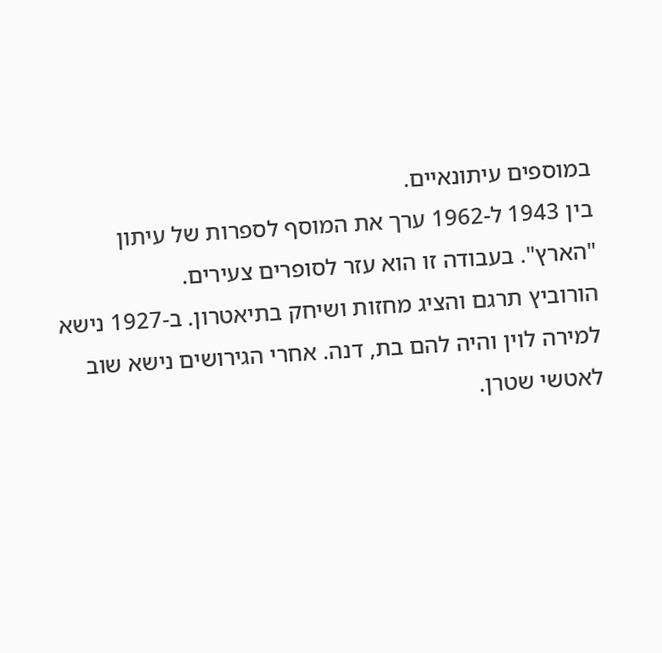במוספים עיתונאיים.
בין 1943 ל-1962 ערך את המוסף לספרות של עיתון "הארץ". בעבודה זו הוא עזר לסופרים צעירים.
הורוביץ תרגם והציג מחזות ושיחק בתיאטרון. ב-1927 נישא למירה לוין והיה להם בת, דנה. אחרי הגירושים נישא שוב לאטשי שטרן.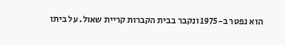הוא נפטר ב-1975 ונקבר בבית הקברות קריית שאול. על ביתו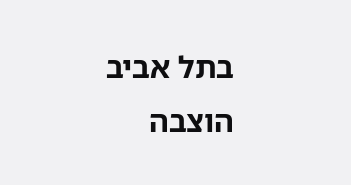בתל אביב הוצבה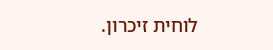לוחית זיכרון.